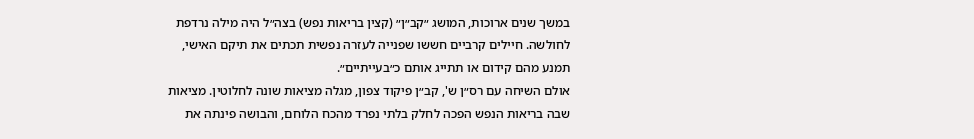במשך שנים ארוכות, המושג ״קב״ן״ (קצין בריאות נפש) בצה״ל היה מילה נרדפת לחולשה. חיילים קרביים חששו שפנייה לעזרה נפשית תכתים את תיקם האישי, תמנע מהם קידום או תתייג אותם כ״בעייתיים״.
אולם השיחה עם רס״ן ש', קב״ן פיקוד צפון, מגלה מציאות שונה לחלוטין. מציאות שבה בריאות הנפש הפכה לחלק בלתי נפרד מהכח הלוחם, והבושה פינתה את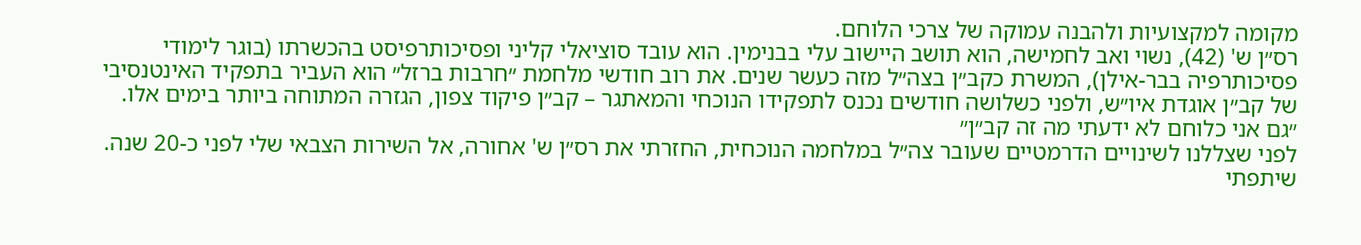מקומה למקצועיות ולהבנה עמוקה של צרכי הלוחם.
רס״ן ש' (42), נשוי ואב לחמישה, הוא תושב היישוב עלי בבנימין. הוא עובד סוציאלי קליני ופסיכותרפיסט בהכשרתו (בוגר לימודי פסיכותרפיה בבר-אילן), המשרת כקב״ן בצה״ל מזה כעשר שנים. את רוב חודשי מלחמת ״חרבות ברזל״ הוא העביר בתפקיד האינטנסיבי של קב״ן אוגדת איו״ש, ולפני כשלושה חודשים נכנס לתפקידו הנוכחי והמאתגר – קב״ן פיקוד צפון, הגזרה המתוחה ביותר בימים אלו.
״גם אני כלוחם לא ידעתי מה זה קב״ן״
לפני שצללנו לשינויים הדרמטיים שעובר צה״ל במלחמה הנוכחית, החזרתי את רס״ן ש' אחורה, אל השירות הצבאי שלי לפני כ-20 שנה. שיתפתי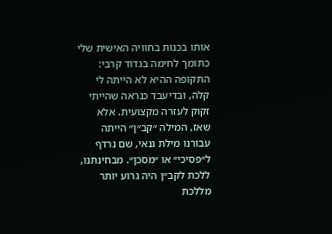אותו בכנות בחוויה האישית שלי כתומך לחימה בגדוד קרבי: התקופה ההיא לא הייתה לי קלה, ובדיעבד כנראה שהייתי זקוק לעזרה מקצועית. אלא שאז, המילה ״קב״ן״ הייתה עבורנו מילת גנאי, שם נרדף ל״פסיכי״ או ״מסכן״. מבחינתנו, ללכת לקב״ן היה גרוע יותר מללכת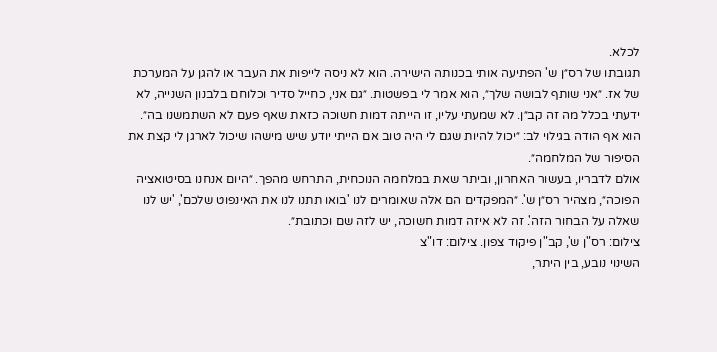לכלא.
תגובתו של רס״ן ש' הפתיעה אותי בכנותה הישירה. הוא לא ניסה לייפות את העבר או להגן על המערכת של אז. ״אני שותף לבושה שלך״, הוא אמר לי בפשטות. ״גם אני, כחייל סדיר וכלוחם בלבנון השנייה, לא ידעתי בכלל מה זה קב״ן. לא שמעתי עליו, זו הייתה דמות חשוכה כזאת שאף פעם לא השתמשנו בה״. הוא אף הודה בגילוי לב: ״יכול להיות שגם לי היה טוב אם הייתי יודע שיש מישהו שיכול לארגן לי קצת את הסיפור של המלחמה״.
אולם לדבריו, בעשור האחרון, וביתר שאת במלחמה הנוכחית, התרחש מהפך. ״היום אנחנו בסיטואציה הפוכה״, מצהיר רס״ן ש'. ״המפקדים הם אלה שאומרים לנו 'בואו תתנו לנו את האינפוט שלכם', 'יש לנו שאלה על הבחור הזה'. זה לא איזה דמות חשוכה, יש לזה שם וכתובת״.
צילום: רס"ן ש', קב"ן פיקוד צפון. צילום: דו"צ
השינוי נובע, בין היתר,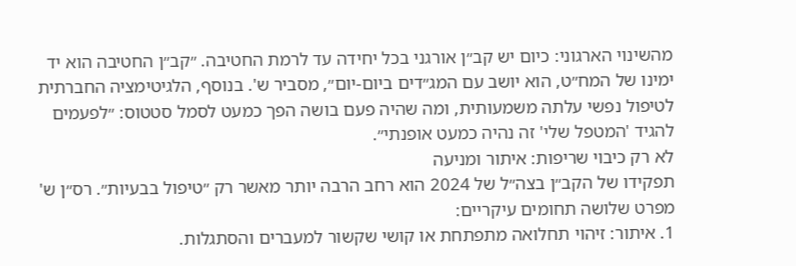מהשינוי הארגוני: כיום יש קב״ן אורגני בכל יחידה עד לרמת החטיבה. ״קב״ן החטיבה הוא יד ימינו של המח״ט, הוא יושב עם המג״דים ביום-יום״, מסביר ש'. בנוסף, הלגיטימציה החברתית לטיפול נפשי עלתה משמעותית, ומה שהיה פעם בושה הפך כמעט לסמל סטטוס: ״לפעמים להגיד 'המטפל שלי' זה נהיה כמעט אופנתי״.
לא רק כיבוי שריפות: איתור ומניעה
תפקידו של הקב״ן בצה״ל של 2024 הוא רחב הרבה יותר מאשר רק ״טיפול בבעיות״. רס״ן ש' מפרט שלושה תחומים עיקריים:
1. איתור: זיהוי תחלואה מתפתחת או קושי שקשור למעברים והסתגלות.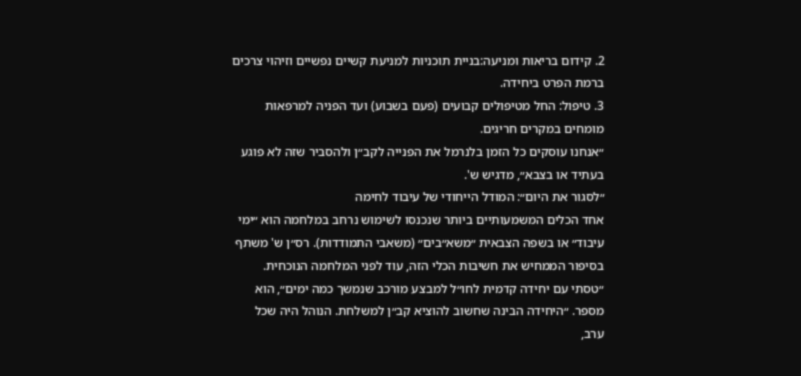2. קידום בריאות ומניעה:בניית תוכניות למניעת קשיים נפשיים וזיהוי צרכים ברמת הפרט ביחידה.
3. טיפול: החל מטיפולים קבועים (פעם בשבוע) ועד הפניה למרפאות מומחים במקרים חריגים.
״אנחנו עוסקים כל הזמן בלנרמל את הפנייה לקב״ן ולהסביר שזה לא פוגע בעתיד או בצבא״, מדגיש ש'.
״לסגור את היום״: המודל הייחודי של עיבוד לחימה
אחד הכלים המשמעותיים ביותר שנכנסו לשימוש נרחב במלחמה הוא ״ימי עיבוד״ או בשפה הצבאית ״משא״בים״ (משאבי התמודדות). רס״ן ש' משתף בסיפור הממחיש את חשיבות הכלי הזה, עוד לפני המלחמה הנוכחית.
״טסתי עם יחידה קדמית לחו״ל למבצע מורכב שנמשך כמה ימים״, הוא מספר. ״היחידה הבינה שחשוב להוציא קב״ן למשלחת. הנוהל היה שכל ערב,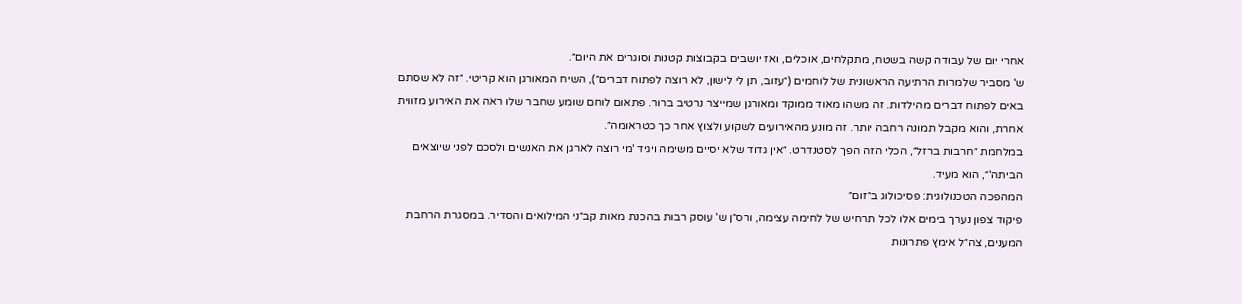אחרי יום של עבודה קשה בשטח, מתקלחים, אוכלים, ואז יושבים בקבוצות קטנות וסוגרים את היום״.
ש' מסביר שלמרות הרתיעה הראשונית של לוחמים (״עזוב, תן לי לישון, לא רוצה לפתוח דברים״), השיח המאורגן הוא קריטי. ״זה לא שסתם באים לפתוח דברים מהילדות. זה משהו מאוד ממוקד ומאורגן שמייצר נרטיב ברור. פתאום לוחם שומע שחבר שלו ראה את האירוע מזווית אחרת, והוא מקבל תמונה רחבה יותר. זה מונע מהאירועים לשקוע ולצוץ אחר כך כטראומה״.
במלחמת ״חרבות ברזל״, הכלי הזה הפך לסטנדרט. ״אין גדוד שלא יסיים משימה ויגיד 'מי רוצה לארגן את האנשים ולסכם לפני שיוצאים הביתה'״, הוא מעיד.
המהפכה הטכנולוגית: פסיכולוג ב״זום״
פיקוד צפון נערך בימים אלו לכל תרחיש של לחימה עצימה, ורס״ן ש' עוסק רבות בהכנת מאות קב״ני המילואים והסדיר. במסגרת הרחבת המענים, צה״ל אימץ פתרונות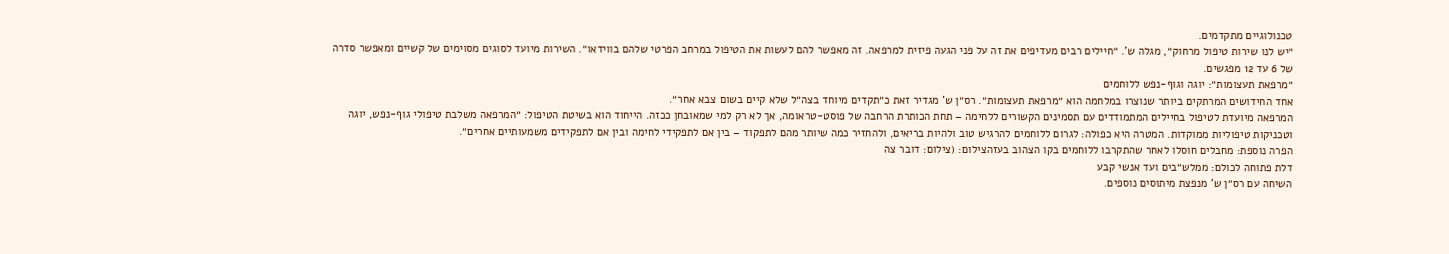טכנולוגיים מתקדמים.
״יש לנו שירות טיפול מרחוק״, מגלה ש'. ״חיילים רבים מעדיפים את זה על פני הגעה פיזית למרפאה. זה מאפשר להם לעשות את הטיפול במרחב הפרטי שלהם בווידאו״. השירות מיועד לסוגים מסוימים של קשיים ומאפשר סדרה של 6 עד 12 מפגשים.
״מרפאת תעצומות״: יוגה וגוף-נפש ללוחמים
אחד החידושים המרתקים ביותר שנוצרו במלחמה הוא ״מרפאת תעצומות״. רס״ן ש' מגדיר זאת כ״תקדים מיוחד בצה״ל שלא קיים בשום צבא אחר״.
המרפאה מיועדת לטיפול בחיילים המתמודדים עם תסמינים הקשורים ללחימה – תחת הכותרת הרחבה של פוסט-טראומה, אך לא רק למי שמאובחן ככזה. הייחוד הוא בשיטת הטיפול: ״המרפאה משלבת טיפולי גוף-נפש, יוגה וטכניקות טיפוליות ממוקדות. המטרה היא כפולה: לגרום ללוחמים להרגיש טוב ולהיות בריאים, ולהחזיר כמה שיותר מהם לתפקוד – בין אם לתפקידי לחימה ובין אם לתפקידים משמעותיים אחרים״.
הפרה נוספת: מחבלים חוסלו לאחר שהתקרבו ללוחמים בקו הצהוב בעזהצילום: (צילום: דובר צה
דלת פתוחה לכולם: ממלש״בים ועד אנשי קבע
השיחה עם רס״ן ש' מנפצת מיתוסים נוספים.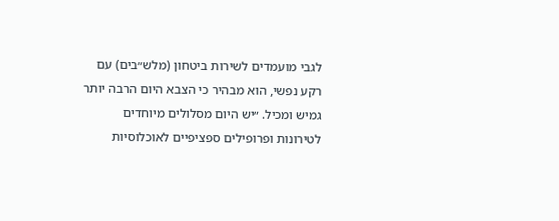לגבי מועמדים לשירות ביטחון (מלש״בים) עם רקע נפשי, הוא מבהיר כי הצבא היום הרבה יותר גמיש ומכיל. ״יש היום מסלולים מיוחדים לטירונות ופרופילים ספציפיים לאוכלוסיות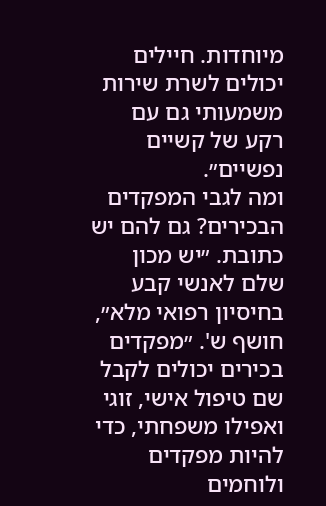מיוחדות. חיילים יכולים לשרת שירות משמעותי גם עם רקע של קשיים נפשיים״.
ומה לגבי המפקדים הבכירים? גם להם יש כתובת. ״יש מכון שלם לאנשי קבע בחיסיון רפואי מלא״, חושף ש'. ״מפקדים בכירים יכולים לקבל שם טיפול אישי, זוגי ואפילו משפחתי, כדי להיות מפקדים ולוחמים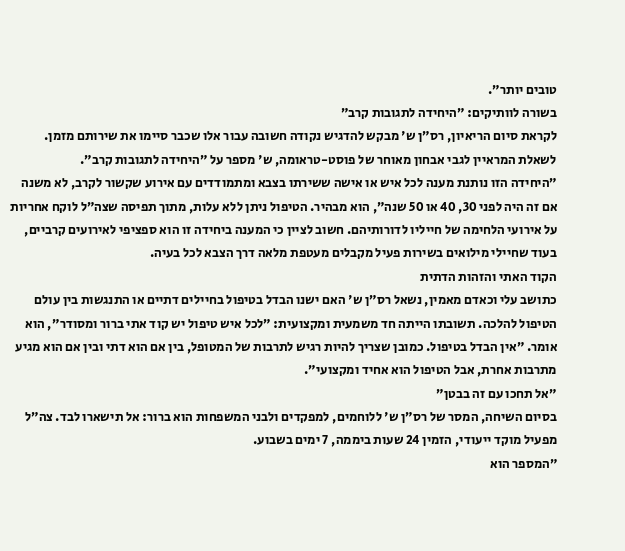טובים יותר״.
בשורה לוותיקים: ״היחידה לתגובות קרב״
לקראת סיום הריאיון, רס״ן ש' מבקש להדגיש נקודה חשובה עבור אלו שכבר סיימו את שירותם מזמן. לשאלת המראיין לגבי אבחון מאוחר של פוסט-טראומה, ש' מספר על ״היחידה לתגובות קרב״.
״היחידה הזו נותנת מענה לכל איש או אישה ששירתו בצבא ומתמודדים עם אירוע שקשור לקרב, לא משנה אם זה היה לפני 30, 40 או 50 שנה״, הוא מבהיר. הטיפול ניתן ללא עלות, מתוך תפיסה שצה״ל לוקח אחריות על אירועי הלחימה של חייליו לדורותיהם. חשוב לציין כי המענה ביחידה זו הוא ספציפי לאירועים קרביים, בעוד שחיילי מילואים בשירות פעיל מקבלים מעטפת מלאה דרך הצבא לכל בעיה.
הקוד האתי והזהות הדתית
כתושב עלי וכאדם מאמין, נשאל רס״ן ש' האם ישנו הבדל בטיפול בחיילים דתיים או התנגשות בין עולם הטיפול להלכה. תשובתו הייתה חד משמעית ומקצועית: ״לכל איש טיפול יש קוד אתי ברור ומסודר״, הוא אומר. ״אין הבדל בטיפול. כמובן שצריך להיות רגיש לתרבות של המטופל, בין אם הוא דתי ובין אם הוא מגיע מתרבות אחרת, אבל הטיפול הוא אחיד ומקצועי״.
״אל תחכו עם זה בבטן״
בסיום השיחה, המסר של רס״ן ש' ללוחמים, למפקדים ולבני המשפחות הוא ברור: אל תישארו לבד. צה״ל מפעיל מוקד ייעודי, הזמין 24 שעות ביממה, 7 ימים בשבוע.
״המספר הוא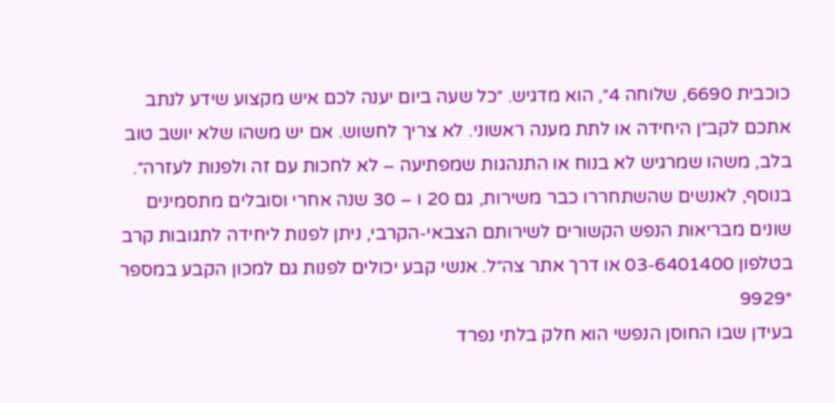כוכבית 6690, שלוחה 4״, הוא מדגיש. ״כל שעה ביום יענה לכם איש מקצוע שידע לנתב אתכם לקב״ן היחידה או לתת מענה ראשוני. לא צריך לחשוש. אם יש משהו שלא יושב טוב בלב, משהו שמרגיש לא בנוח או התנהגות שמפתיעה – לא לחכות עם זה ולפנות לעזרה״.
בנוסף, לאנשים שהשתחררו כבר משירות, גם 20 ו – 30 שנה אחרי וסובלים מתסמינים שונים מבריאות הנפש הקשורים לשירותם הצבאי-הקרבי, ניתן לפנות ליחידה לתגובות קרב בטלפון 03-6401400 או דרך אתר צה״ל. אנשי קבע יכולים לפנות גם למכון הקבע במספר *9929
בעידן שבו החוסן הנפשי הוא חלק בלתי נפרד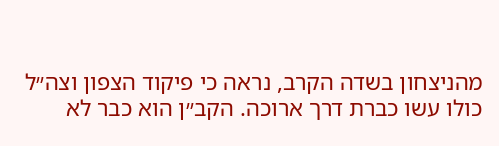מהניצחון בשדה הקרב, נראה כי פיקוד הצפון וצה״ל כולו עשו כברת דרך ארוכה. הקב״ן הוא כבר לא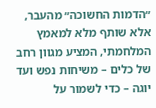״הדמות החשוכה״ מהעבר, אלא שותף מלא למאמץ המלחמתי, המציע מגוון רחב של כלים – משיחות נפש ועד יוגה – כדי לשמור על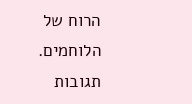הרוח של הלוחמים.
תגובות